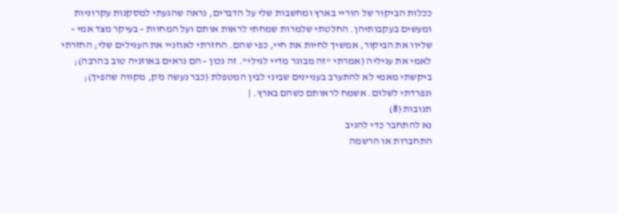ככלות הביקור של הוריי בארץ ומחשבות שלי על הדברים, נראה שהגעתי למסקנות עקרוניות ומעשים בעקבותיהן. החלטתי שלמרות שמחתי לראות אותם ועל המחוות - בעיקר מצד אמי - שליוו את הביקור, אמשיך לחיות את חיי, כפי שהם. החזרתי לאוזניי את העגילים שלי; החזרתי לאמי את עגיליה (אמרתי "זה מבוגר מדיי לגילי". זה נכון - הם נראים באוזניה טוב בהרבה); ביקשתי מאמי לא להתערב בעניינים שביני לבין המטפלת (כבר נעשה נזק, מקווה שהפיך); ונפרדתי לשלום. אשמח לראותם כשהם בארץ. |
תגובות (8)
נא להתחבר כדי להגיב
התחברות או הרשמה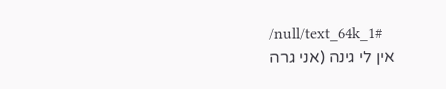/null/text_64k_1#
אין לי גינה (אני גרה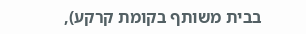בבית משותף בקומת קרקע),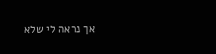אך נראה לי שלא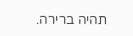תהיה ברירה.